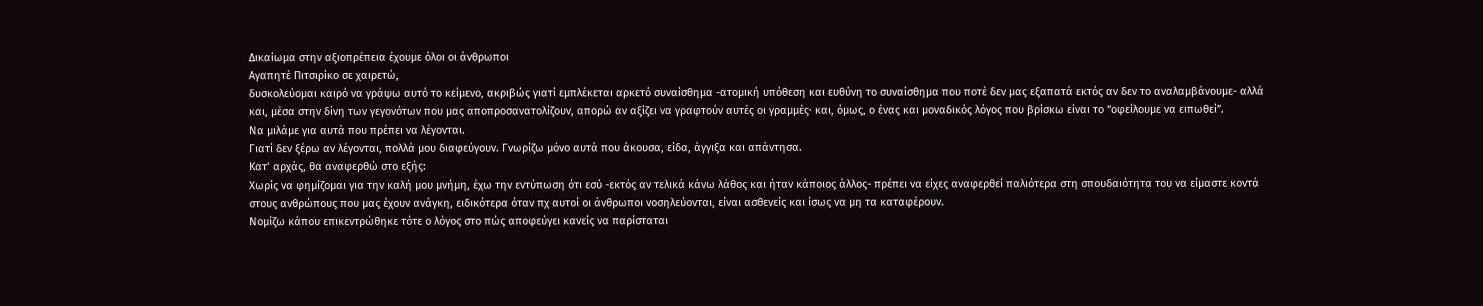Δικαίωμα στην αξιοπρέπεια έχουμε όλοι οι άνθρωποι
Αγαπητέ Πιτσιρίκο σε χαιρετώ,
δυσκολεύομαι καιρό να γράψω αυτό το κείμενο, ακριβώς γιατί εμπλέκεται αρκετό συναίσθημα -ατομική υπόθεση και ευθύνη το συναίσθημα που ποτέ δεν μας εξαπατά εκτός αν δεν το αναλαμβάνουμε- αλλά και, μέσα στην δίνη των γεγονότων που μας αποπροσανατολίζουν, απορώ αν αξίζει να γραφτούν αυτές οι γραμμές· και, όμως, ο ένας και μοναδικός λόγος που βρίσκω είναι το “οφείλουμε να ειπωθεί”.
Να μιλάμε για αυτά που πρέπει να λέγονται.
Γιατί δεν ξέρω αν λέγονται, πολλά μου διαφεύγουν. Γνωρίζω μόνο αυτά που άκουσα, είδα, άγγιξα και απάντησα.
Κατ’ αρχάς, θα αναφερθώ στο εξής:
Χωρίς να φημίζομαι για την καλή μου μνήμη, έχω την εντύπωση ότι εσύ -εκτός αν τελικά κάνω λάθος και ήταν κάποιος άλλος- πρέπει να είχες αναφερθεί παλιότερα στη σπουδαιότητα του να είμαστε κοντά στους ανθρώπους που μας έχουν ανάγκη, ειδικότερα όταν πχ αυτοί οι άνθρωποι νοσηλεύονται, είναι ασθενείς και ίσως να μη τα καταφέρουν.
Νομίζω κάπου επικεντρώθηκε τότε ο λόγος στο πώς αποφεύγει κανείς να παρίσταται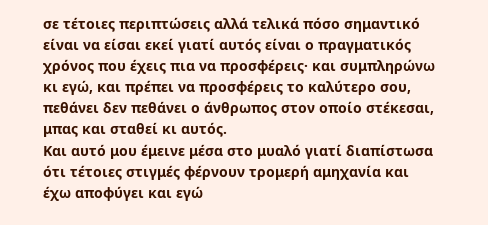σε τέτοιες περιπτώσεις αλλά τελικά πόσο σημαντικό είναι να είσαι εκεί γιατί αυτός είναι ο πραγματικός χρόνος που έχεις πια να προσφέρεις· και συμπληρώνω κι εγώ, και πρέπει να προσφέρεις το καλύτερο σου, πεθάνει δεν πεθάνει ο άνθρωπος στον οποίο στέκεσαι, μπας και σταθεί κι αυτός.
Και αυτό μου έμεινε μέσα στο μυαλό γιατί διαπίστωσα ότι τέτοιες στιγμές φέρνουν τρομερή αμηχανία και έχω αποφύγει και εγώ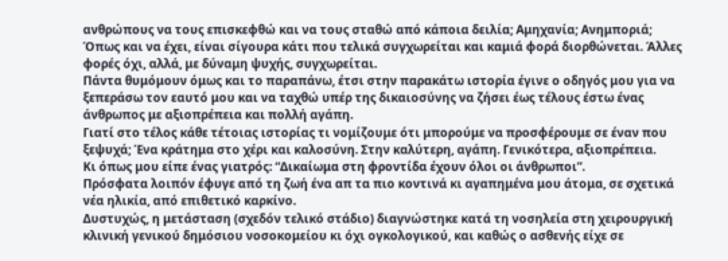ανθρώπους να τους επισκεφθώ και να τους σταθώ από κάποια δειλία; Αμηχανία; Ανημποριά;
Όπως και να έχει, είναι σίγουρα κάτι που τελικά συγχωρείται και καμιά φορά διορθώνεται. Άλλες φορές όχι, αλλά, με δύναμη ψυχής, συγχωρείται.
Πάντα θυμόμουν όμως και το παραπάνω, έτσι στην παρακάτω ιστορία έγινε ο οδηγός μου για να ξεπεράσω τον εαυτό μου και να ταχθώ υπέρ της δικαιοσύνης να ζήσει έως τέλους έστω ένας άνθρωπος με αξιοπρέπεια και πολλή αγάπη.
Γιατί στο τέλος κάθε τέτοιας ιστορίας τι νομίζουμε ότι μπορούμε να προσφέρουμε σε έναν που ξεψυχά; Ένα κράτημα στο χέρι και καλοσύνη. Στην καλύτερη, αγάπη. Γενικότερα, αξιοπρέπεια.
Κι όπως μου είπε ένας γιατρός: “Δικαίωμα στη φροντίδα έχουν όλοι οι άνθρωποι”.
Πρόσφατα λοιπόν έφυγε από τη ζωή ένα απ τα πιο κοντινά κι αγαπημένα μου άτομα, σε σχετικά νέα ηλικία, από επιθετικό καρκίνο.
Δυστυχώς, η μετάσταση (σχεδόν τελικό στάδιο) διαγνώστηκε κατά τη νοσηλεία στη χειρουργική κλινική γενικού δημόσιου νοσοκομείου κι όχι ογκολογικού, και καθώς ο ασθενής είχε σε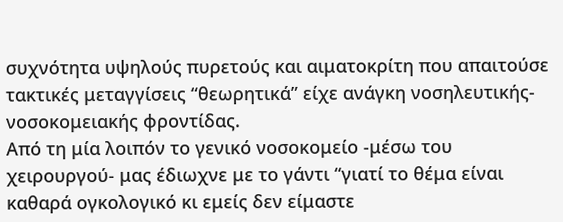συχνότητα υψηλούς πυρετούς και αιματοκρίτη που απαιτούσε τακτικές μεταγγίσεις “θεωρητικά” είχε ανάγκη νοσηλευτικής-νοσοκομειακής φροντίδας.
Από τη μία λοιπόν το γενικό νοσοκομείο -μέσω του χειρουργού- μας έδιωχνε με το γάντι “γιατί το θέμα είναι καθαρά ογκολογικό κι εμείς δεν είμαστε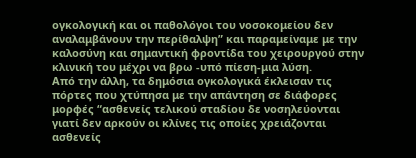ογκολογική και οι παθολόγοι του νοσοκομείου δεν αναλαμβάνουν την περίθαλψη” και παραμείναμε με την καλοσύνη και σημαντική φροντίδα του χειρουργού στην κλινική του μέχρι να βρω -υπό πίεση-μια λύση.
Από την άλλη, τα δημόσια ογκολογικά έκλεισαν τις πόρτες που χτύπησα με την απάντηση σε διάφορες μορφές “ασθενείς τελικού σταδίου δε νοσηλεύονται γιατί δεν αρκούν οι κλίνες τις οποίες χρειάζονται ασθενείς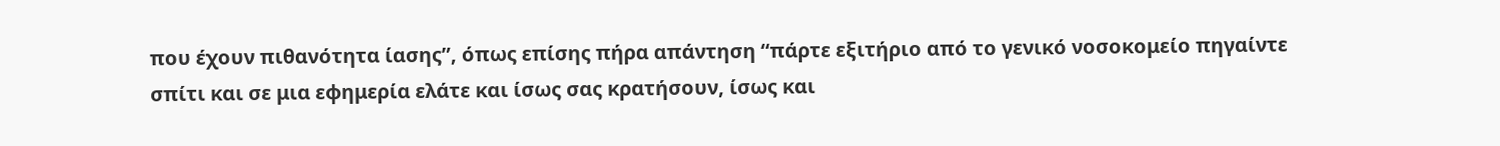που έχουν πιθανότητα ίασης”, όπως επίσης πήρα απάντηση “πάρτε εξιτήριο από το γενικό νοσοκομείο πηγαίντε σπίτι και σε μια εφημερία ελάτε και ίσως σας κρατήσουν, ίσως και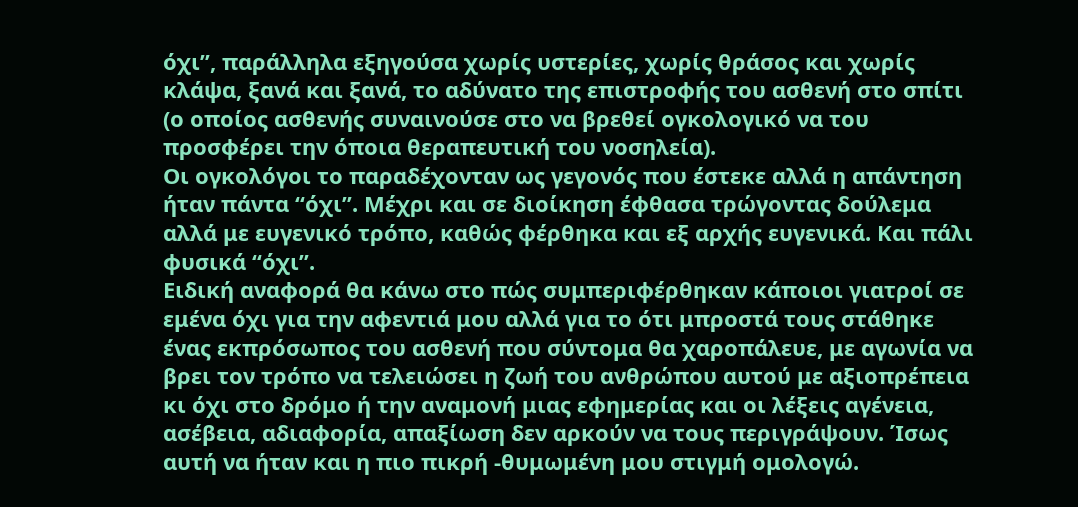όχι”, παράλληλα εξηγούσα χωρίς υστερίες, χωρίς θράσος και χωρίς κλάψα, ξανά και ξανά, το αδύνατο της επιστροφής του ασθενή στο σπίτι (ο οποίος ασθενής συναινούσε στο να βρεθεί ογκολογικό να του προσφέρει την όποια θεραπευτική του νοσηλεία).
Οι ογκολόγοι το παραδέχονταν ως γεγονός που έστεκε αλλά η απάντηση ήταν πάντα “όχι”. Μέχρι και σε διοίκηση έφθασα τρώγοντας δούλεμα αλλά με ευγενικό τρόπο, καθώς φέρθηκα και εξ αρχής ευγενικά. Και πάλι φυσικά “όχι”.
Ειδική αναφορά θα κάνω στο πώς συμπεριφέρθηκαν κάποιοι γιατροί σε εμένα όχι για την αφεντιά μου αλλά για το ότι μπροστά τους στάθηκε ένας εκπρόσωπος του ασθενή που σύντομα θα χαροπάλευε, με αγωνία να βρει τον τρόπο να τελειώσει η ζωή του ανθρώπου αυτού με αξιοπρέπεια κι όχι στο δρόμο ή την αναμονή μιας εφημερίας και οι λέξεις αγένεια, ασέβεια, αδιαφορία, απαξίωση δεν αρκούν να τους περιγράψουν. Ίσως αυτή να ήταν και η πιο πικρή -θυμωμένη μου στιγμή ομολογώ.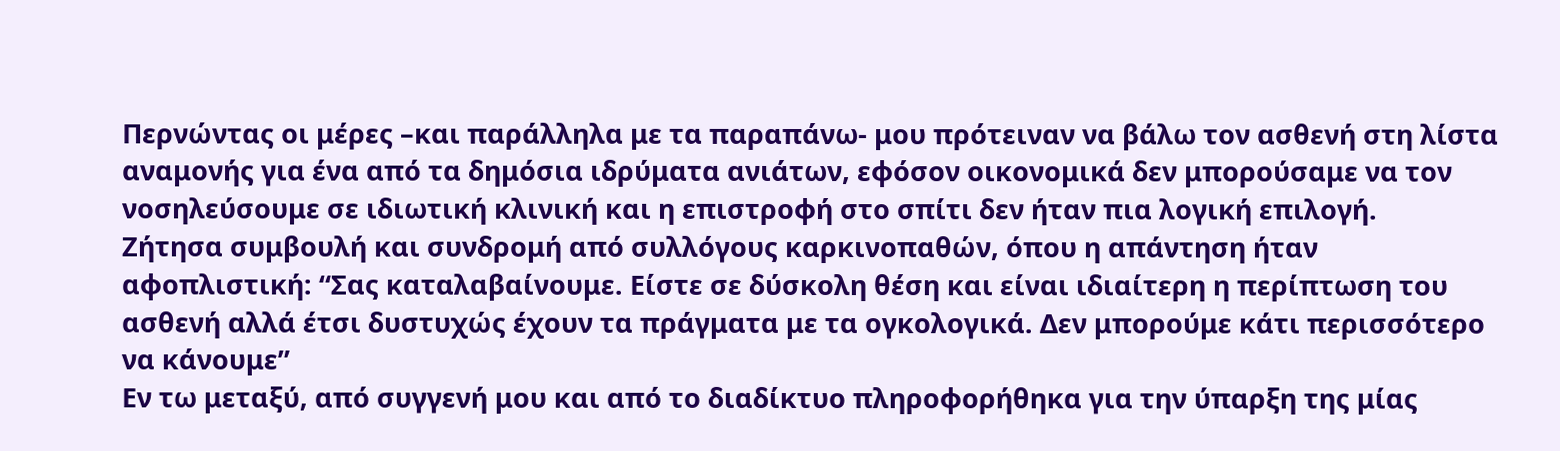Περνώντας οι μέρες –και παράλληλα με τα παραπάνω- μου πρότειναν να βάλω τον ασθενή στη λίστα αναμονής για ένα από τα δημόσια ιδρύματα ανιάτων, εφόσον οικονομικά δεν μπορούσαμε να τον νοσηλεύσουμε σε ιδιωτική κλινική και η επιστροφή στο σπίτι δεν ήταν πια λογική επιλογή.
Ζήτησα συμβουλή και συνδρομή από συλλόγους καρκινοπαθών, όπου η απάντηση ήταν αφοπλιστική: “Σας καταλαβαίνουμε. Είστε σε δύσκολη θέση και είναι ιδιαίτερη η περίπτωση του ασθενή αλλά έτσι δυστυχώς έχουν τα πράγματα με τα ογκολογικά. Δεν μπορούμε κάτι περισσότερο να κάνουμε”
Εν τω μεταξύ, από συγγενή μου και από το διαδίκτυο πληροφορήθηκα για την ύπαρξη της μίας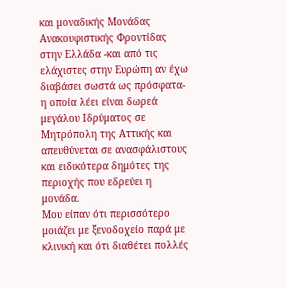και μοναδικής Μονάδας Ανακουφιστικής Φροντίδας στην Ελλάδα -και από τις ελάχιστες στην Ευρώπη αν έχω διαβάσει σωστά ως πρόσφατα- η οποία λέει είναι δωρεά μεγάλου Ιδρύματος σε Μητρόπολη της Αττικής και απευθύνεται σε ανασφάλιστους και ειδικότερα δημότες της περιοχής που εδρεύει η μονάδα.
Μου είπαν ότι περισσότερο μοιάζει με ξενοδοχείο παρά με κλινική και ότι διαθέτει πολλές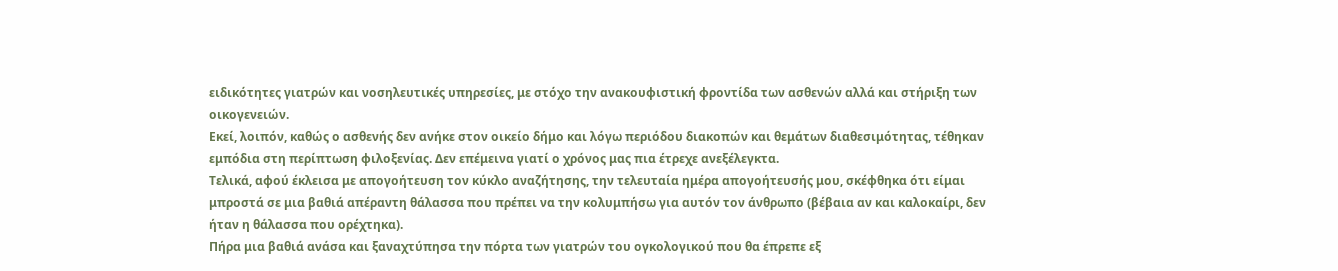ειδικότητες γιατρών και νοσηλευτικές υπηρεσίες, με στόχο την ανακουφιστική φροντίδα των ασθενών αλλά και στήριξη των οικογενειών.
Εκεί, λοιπόν, καθώς ο ασθενής δεν ανήκε στον οικείο δήμο και λόγω περιόδου διακοπών και θεμάτων διαθεσιμότητας, τέθηκαν εμπόδια στη περίπτωση φιλοξενίας. Δεν επέμεινα γιατί ο χρόνος μας πια έτρεχε ανεξέλεγκτα.
Τελικά, αφού έκλεισα με απογοήτευση τον κύκλο αναζήτησης, την τελευταία ημέρα απογοήτευσής μου, σκέφθηκα ότι είμαι μπροστά σε μια βαθιά απέραντη θάλασσα που πρέπει να την κολυμπήσω για αυτόν τον άνθρωπο (βέβαια αν και καλοκαίρι, δεν ήταν η θάλασσα που ορέχτηκα).
Πήρα μια βαθιά ανάσα και ξαναχτύπησα την πόρτα των γιατρών του ογκολογικού που θα έπρεπε εξ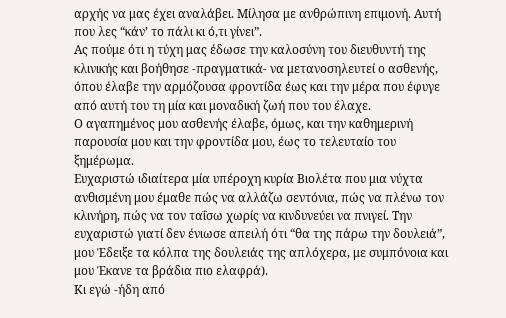αρχής να μας έχει αναλάβει. Μίλησα με ανθρώπινη επιμονή. Αυτή που λες “κάν’ το πάλι κι ό,τι γίνει”.
Ας πούμε ότι η τύχη μας έδωσε την καλοσύνη του διευθυντή της κλινικής και βοήθησε -πραγματικά- να μετανοσηλευτεί ο ασθενής, όπου έλαβε την αρμόζουσα φροντίδα έως και την μέρα που έφυγε από αυτή του τη μία και μοναδική ζωή που του έλαχε.
Ο αγαπημένος μου ασθενής έλαβε, όμως, και την καθημερινή παρουσία μου και την φροντίδα μου, έως το τελευταίο του ξημέρωμα.
Ευχαριστώ ιδιαίτερα μία υπέροχη κυρία Βιολέτα που μια νύχτα ανθισμένη μου έμαθε πώς να αλλάζω σεντόνια, πώς να πλένω τον κλινήρη, πώς να τον ταΐσω χωρίς να κινδυνεύει να πνιγεί. Την ευχαριστώ γιατί δεν ένιωσε απειλή ότι “θα της πάρω την δουλειά”, μου Έδειξε τα κόλπα της δουλειάς της απλόχερα, με συμπόνοια και μου Έκανε τα βράδια πιο ελαφρά).
Κι εγώ -ήδη από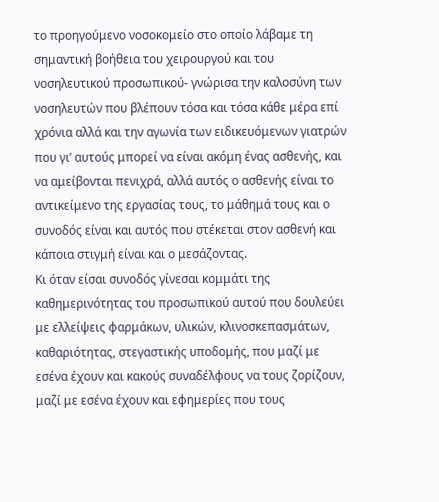το προηγούμενο νοσοκομείο στο οποίο λάβαμε τη σημαντική βοήθεια του χειρουργού και του νοσηλευτικού προσωπικού- γνώρισα την καλοσύνη των νοσηλευτών που βλέπουν τόσα και τόσα κάθε μέρα επί χρόνια αλλά και την αγωνία των ειδικευόμενων γιατρών που γι’ αυτούς μπορεί να είναι ακόμη ένας ασθενής, και να αμείβονται πενιχρά, αλλά αυτός ο ασθενής είναι το αντικείμενο της εργασίας τους, το μάθημά τους και ο συνοδός είναι και αυτός που στέκεται στον ασθενή και κάποια στιγμή είναι και ο μεσάζοντας.
Κι όταν είσαι συνοδός γίνεσαι κομμάτι της καθημερινότητας του προσωπικού αυτού που δουλεύει με ελλείψεις φαρμάκων, υλικών, κλινοσκεπασμάτων, καθαριότητας, στεγαστικής υποδομής, που μαζί με εσένα έχουν και κακούς συναδέλφους να τους ζορίζουν, μαζί με εσένα έχουν και εφημερίες που τους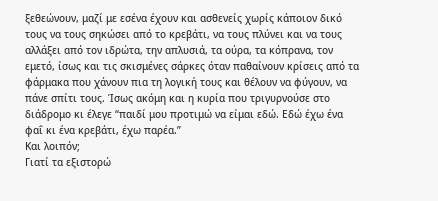ξεθεώνουν, μαζί με εσένα έχουν και ασθενείς χωρίς κάποιον δικό τους να τους σηκώσει από το κρεβάτι, να τους πλύνει και να τους αλλάξει από τον ιδρώτα, την απλυσιά, τα ούρα, τα κόπρανα, τον εμετό, ίσως και τις σκισμένες σάρκες όταν παθαίνουν κρίσεις από τα φάρμακα που χάνουν πια τη λογική τους και θέλουν να φύγουν, να πάνε σπίτι τους. Ίσως ακόμη και η κυρία που τριγυρνούσε στο διάδρομο κι έλεγε “παιδί μου προτιμώ να είμαι εδώ. Εδώ έχω ένα φαΐ κι ένα κρεβάτι, έχω παρέα.”
Και λοιπόν;
Γιατί τα εξιστορώ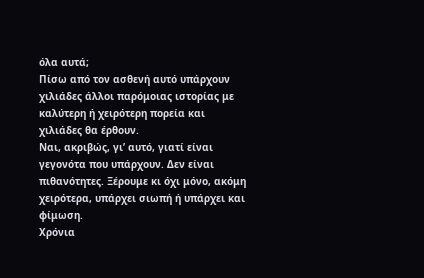όλα αυτά;
Πίσω από τον ασθενή αυτό υπάρχουν χιλιάδες άλλοι παρόμοιας ιστορίας με καλύτερη ή χειρότερη πορεία και χιλιάδες θα έρθουν.
Ναι, ακριβώς, γι’ αυτό, γιατί είναι γεγονότα που υπάρχουν. Δεν είναι πιθανότητες. Ξέρουμε κι όχι μόνο, ακόμη χειρότερα, υπάρχει σιωπή ή υπάρχει και φίμωση.
Χρόνια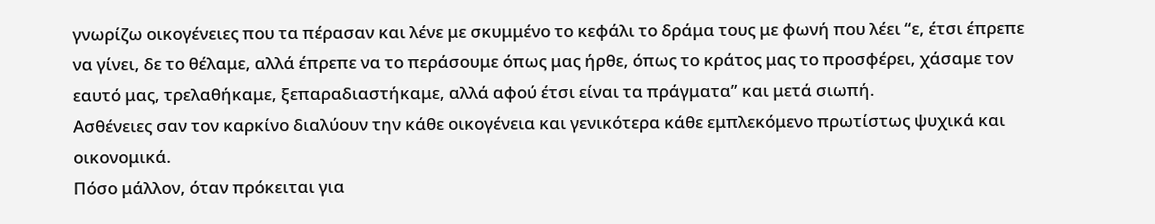γνωρίζω οικογένειες που τα πέρασαν και λένε με σκυμμένο το κεφάλι το δράμα τους με φωνή που λέει “ε, έτσι έπρεπε να γίνει, δε το θέλαμε, αλλά έπρεπε να το περάσουμε όπως μας ήρθε, όπως το κράτος μας το προσφέρει, χάσαμε τον εαυτό μας, τρελαθήκαμε, ξεπαραδιαστήκαμε, αλλά αφού έτσι είναι τα πράγματα” και μετά σιωπή.
Ασθένειες σαν τον καρκίνο διαλύουν την κάθε οικογένεια και γενικότερα κάθε εμπλεκόμενο πρωτίστως ψυχικά και οικονομικά.
Πόσο μάλλον, όταν πρόκειται για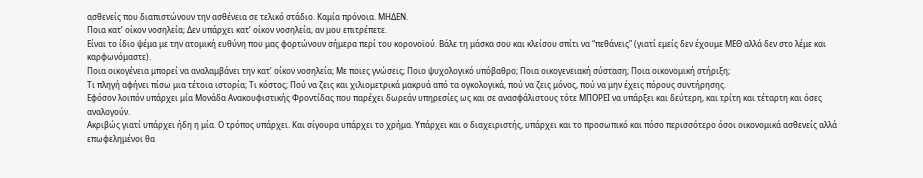ασθενείς που διαπιστώνουν την ασθένεια σε τελικό στάδιο. Καμία πρόνοια. ΜΗΔΕΝ.
Ποια κατ’ οίκον νοσηλεία; Δεν υπάρχει κατ’ οίκον νοσηλεία, αν μου επιτρέπετε.
Είναι το ίδιο ψέμα με την ατομική ευθύνη που μας φορτώνουν σήμερα περί του κορονοϊού. Βάλε τη μάσκα σου και κλείσου σπίτι να “πεθάνεις” (γιατί εμείς δεν έχουμε ΜΕΘ αλλά δεν στο λέμε και καρφωνόμαστε).
Ποια οικογένεια μπορεί να αναλαμβάνει την κατ’ οίκον νοσηλεία; Με ποιες γνώσεις; Ποιο ψυχολογικό υπόβαθρο; Ποια οικογενειακή σύσταση; Ποια οικονομική στήριξη;
Τι πληγή αφήνει πίσω μια τέτοια ιστορία; Τι κόστος; Πού να ζεις και χιλιομετρικά μακρυά από τα ογκολογικά, πού να ζεις μόνος, πού να μην έχεις πόρους συντήρησης.
Εφόσον λοιπόν υπάρχει μία Μονάδα Ανακουφιστικής Φροντίδας που παρέχει δωρεάν υπηρεσίες ως και σε ανασφάλιστους τότε ΜΠΟΡΕΙ να υπάρξει και δεύτερη, και τρίτη και τέταρτη και όσες αναλογούν.
Ακριβώς γιατί υπάρχει ήδη η μία. Ο τρόπος υπάρχει. Και σίγουρα υπάρχει το χρήμα. Υπάρχει και ο διαχειριστής, υπάρχει και το προσωπικό και πόσο περισσότερο όσοι οικονομικά ασθενείς αλλά επωφελημένοι θα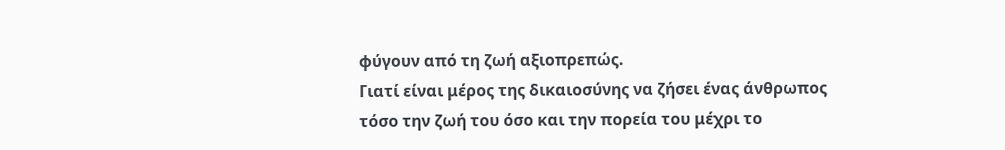φύγουν από τη ζωή αξιοπρεπώς.
Γιατί είναι μέρος της δικαιοσύνης να ζήσει ένας άνθρωπος τόσο την ζωή του όσο και την πορεία του μέχρι το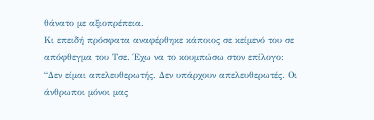θάνατο με αξιοπρέπεια.
Κι επειδή πρόσφατα αναφέρθηκε κάποιος σε κείμενό του σε απόφθεγμα του Τσε. Έχω να το κουμπώσω στον επίλογο:
“Δεν είμαι απελευθερωτής. Δεν υπάρχουν απελευθερωτές. Οι άνθρωποι μόνοι μας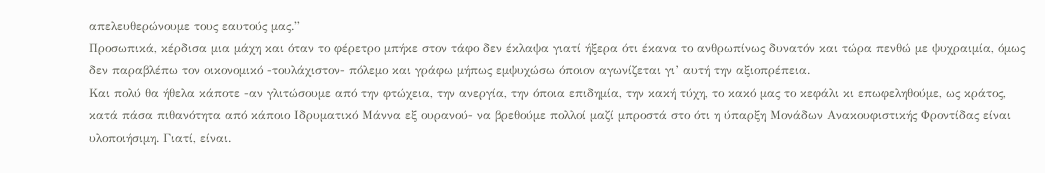απελευθερώνουμε τους εαυτούς μας.”
Προσωπικά, κέρδισα μια μάχη και όταν το φέρετρο μπήκε στον τάφο δεν έκλαψα γιατί ήξερα ότι έκανα το ανθρωπίνως δυνατόν και τώρα πενθώ με ψυχραιμία, όμως δεν παραβλέπω τον οικονομικό -τουλάχιστον- πόλεμο και γράφω μήπως εμψυχώσω όποιον αγωνίζεται γι’ αυτή την αξιοπρέπεια.
Και πολύ θα ήθελα κάποτε -αν γλιτώσουμε από την φτώχεια, την ανεργία, την όποια επιδημία, την κακή τύχη, το κακό μας το κεφάλι κι επωφεληθούμε, ως κράτος, κατά πάσα πιθανότητα από κάποιο Ιδρυματικό Μάννα εξ ουρανού- να βρεθούμε πολλοί μαζί μπροστά στο ότι η ύπαρξη Μονάδων Ανακουφιστικής Φροντίδας είναι υλοποιήσιμη. Γιατί, είναι.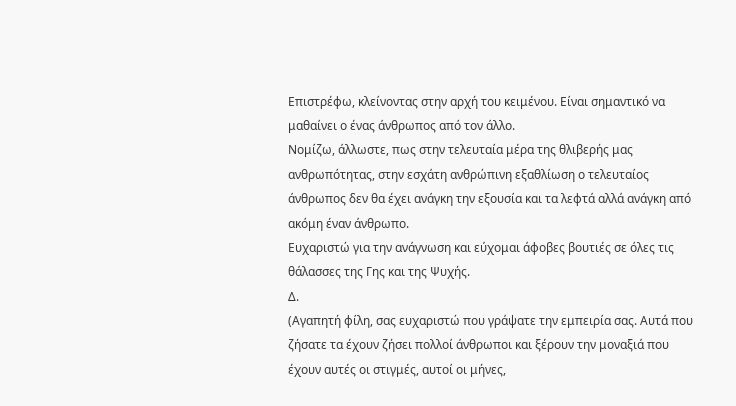Επιστρέφω, κλείνοντας στην αρχή του κειμένου. Είναι σημαντικό να μαθαίνει ο ένας άνθρωπος από τον άλλο.
Νομίζω, άλλωστε, πως στην τελευταία μέρα της θλιβερής μας ανθρωπότητας, στην εσχάτη ανθρώπινη εξαθλίωση ο τελευταίος άνθρωπος δεν θα έχει ανάγκη την εξουσία και τα λεφτά αλλά ανάγκη από ακόμη έναν άνθρωπο.
Ευχαριστώ για την ανάγνωση και εύχομαι άφοβες βουτιές σε όλες τις θάλασσες της Γης και της Ψυχής.
Δ.
(Αγαπητή φίλη, σας ευχαριστώ που γράψατε την εμπειρία σας. Αυτά που ζήσατε τα έχουν ζήσει πολλοί άνθρωποι και ξέρουν την μοναξιά που έχουν αυτές οι στιγμές, αυτοί οι μήνες,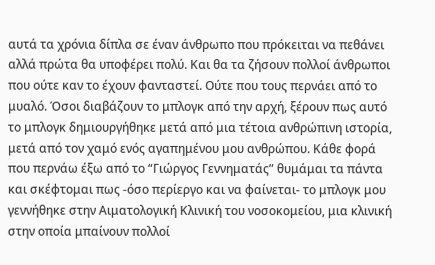αυτά τα χρόνια δίπλα σε έναν άνθρωπο που πρόκειται να πεθάνει αλλά πρώτα θα υποφέρει πολύ. Και θα τα ζήσουν πολλοί άνθρωποι που ούτε καν το έχουν φανταστεί. Ούτε που τους περνάει από το μυαλό. Όσοι διαβάζουν το μπλογκ από την αρχή, ξέρουν πως αυτό το μπλογκ δημιουργήθηκε μετά από μια τέτοια ανθρώπινη ιστορία, μετά από τον χαμό ενός αγαπημένου μου ανθρώπου. Κάθε φορά που περνάω έξω από το “Γιώργος Γεννηματάς” θυμάμαι τα πάντα και σκέφτομαι πως -όσο περίεργο και να φαίνεται- το μπλογκ μου γεννήθηκε στην Αιματολογική Κλινική του νοσοκομείου, μια κλινική στην οποία μπαίνουν πολλοί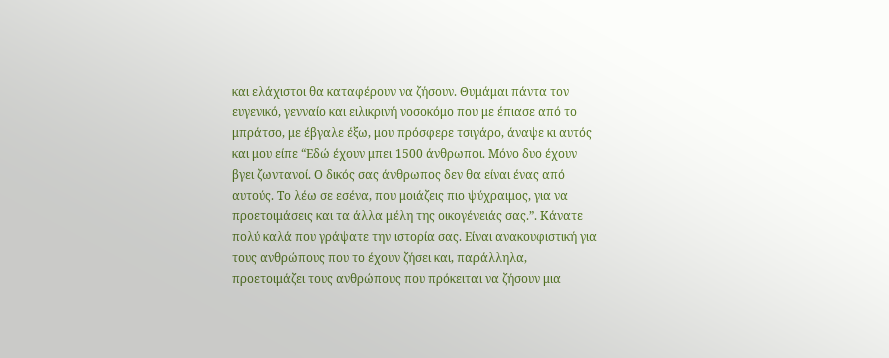και ελάχιστοι θα καταφέρουν να ζήσουν. Θυμάμαι πάντα τον ευγενικό, γενναίο και ειλικρινή νοσοκόμο που με έπιασε από το μπράτσο, με έβγαλε έξω, μου πρόσφερε τσιγάρο, άναψε κι αυτός και μου είπε “Εδώ έχουν μπει 1500 άνθρωποι. Μόνο δυο έχουν βγει ζωντανοί. Ο δικός σας άνθρωπος δεν θα είναι ένας από αυτούς. Το λέω σε εσένα, που μοιάζεις πιο ψύχραιμος, για να προετοιμάσεις και τα άλλα μέλη της οικογένειάς σας.”. Κάνατε πολύ καλά που γράψατε την ιστορία σας. Είναι ανακουφιστική για τους ανθρώπους που το έχουν ζήσει και, παράλληλα, προετοιμάζει τους ανθρώπους που πρόκειται να ζήσουν μια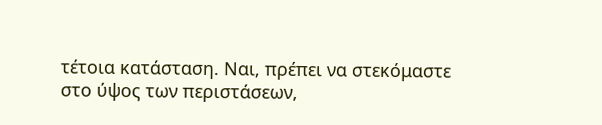τέτοια κατάσταση. Ναι, πρέπει να στεκόμαστε στο ύψος των περιστάσεων,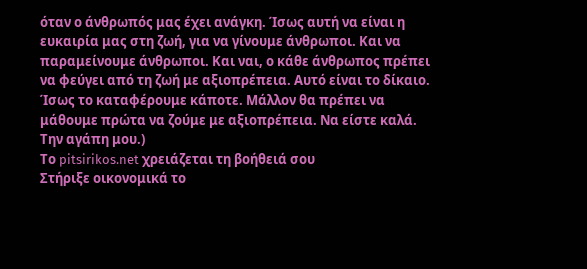όταν ο άνθρωπός μας έχει ανάγκη. Ίσως αυτή να είναι η ευκαιρία μας στη ζωή, για να γίνουμε άνθρωποι. Και να παραμείνουμε άνθρωποι. Και ναι, ο κάθε άνθρωπος πρέπει να φεύγει από τη ζωή με αξιοπρέπεια. Αυτό είναι το δίκαιο. Ίσως το καταφέρουμε κάποτε. Μάλλον θα πρέπει να μάθουμε πρώτα να ζούμε με αξιοπρέπεια. Να είστε καλά. Την αγάπη μου.)
Το pitsirikos.net χρειάζεται τη βοήθειά σου
Στήριξε οικονομικά το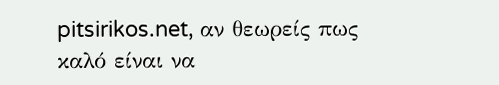pitsirikos.net, αν θεωρείς πως καλό είναι να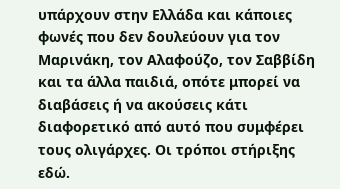υπάρχουν στην Ελλάδα και κάποιες φωνές που δεν δουλεύουν για τον Μαρινάκη, τον Αλαφούζο, τον Σαββίδη και τα άλλα παιδιά, οπότε μπορεί να διαβάσεις ή να ακούσεις κάτι διαφορετικό από αυτό που συμφέρει τους ολιγάρχες. Οι τρόποι στήριξης εδώ.